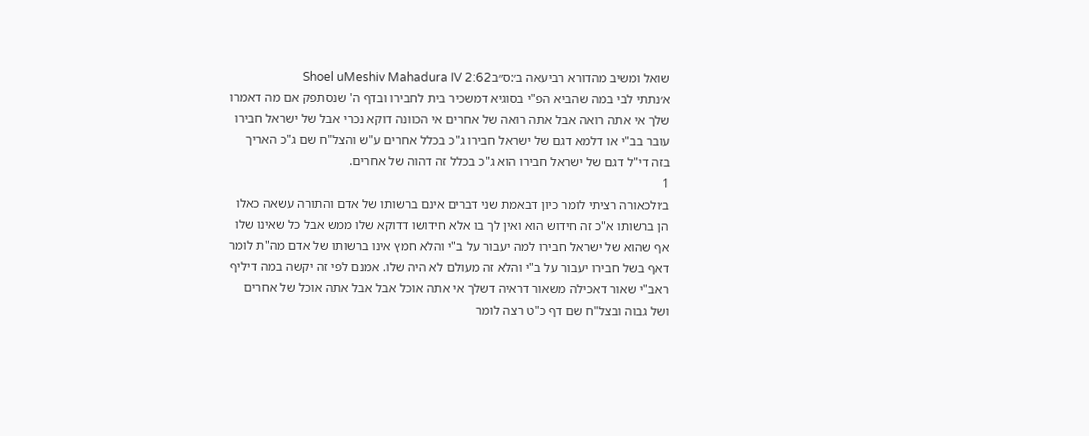שואל ומשיב מהדורא רביעאה ב׳:ס״בShoel uMeshiv Mahadura IV 2:62
א׳נתתי לבי במה שהביא הפ"י בסוגיא דמשכיר בית לחבירו ובדף ה' שנסתפק אם מה דאמרו שלך אי אתה רואה אבל אתה רואה של אחרים אי הכוונה דוקא נכרי אבל של ישראל חבירו עובר בב"י או דלמא דגם של ישראל חבירו ג"כ בכלל אחרים ע"ש והצל"ח שם ג"כ האריך בזה די"ל דגם של ישראל חבירו הוא ג"כ בכלל זה דהוה של אחרים.
1
ב׳ולכאורה רציתי לומר כיון דבאמת שני דברים אינם ברשותו של אדם והתורה עשאה כאלו הן ברשותו א"כ זה חידוש הוא ואין לך בו אלא חידושו דדוקא שלו ממש אבל כל שאינו שלו אף שהוא של ישראל חבירו למה יעבור על ב"י והלא חמץ אינו ברשותו של אדם מה"ת לומר דאף בשל חבירו יעבור על ב"י והלא זה מעולם לא היה שלו. אמנם לפי זה יקשה במה דיליף ראב"י שאור דאכילה משאור דראיה דשלך אי אתה אוכל אבל אבל אתה אוכל של אחרים ושל גבוה ובצל"ח שם דף כ"ט רצה לומר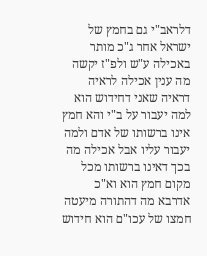דלראב"י גם בחמץ של ישראל אחר ג"כ מותר באכילה ע"ש ולפ"ז יקשה מה ענין אכילה לראיה דראיה שאני דחידוש הוא למה יעבור על ב"י והא חמץ אינו ברשותו של אדם ולמה יעבור עליו אבל אכילה מה בכך דאינו ברשותו מכל מקום חמץ הוא וא"כ אדרבא מה דהתורה מיעטה חמצו של עכו"ם הוא חידוש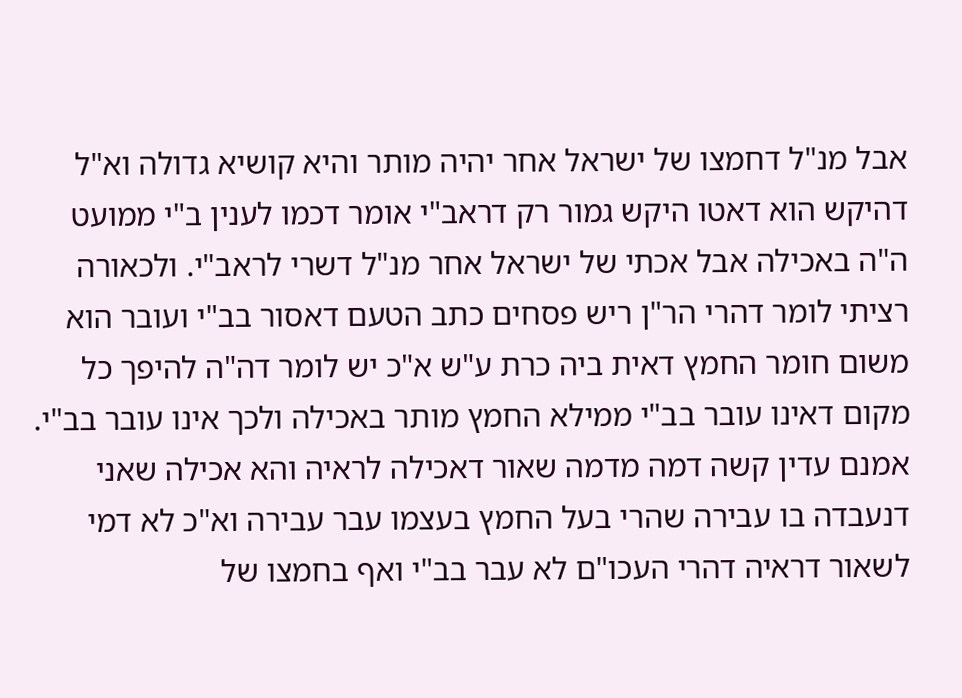אבל מנ"ל דחמצו של ישראל אחר יהיה מותר והיא קושיא גדולה וא"ל דהיקש הוא דאטו היקש גמור רק דראב"י אומר דכמו לענין ב"י ממועט ה"ה באכילה אבל אכתי של ישראל אחר מנ"ל דשרי לראב"י. ולכאורה רציתי לומר דהרי הר"ן ריש פסחים כתב הטעם דאסור בב"י ועובר הוא משום חומר החמץ דאית ביה כרת ע"ש א"כ יש לומר דה"ה להיפך כל מקום דאינו עובר בב"י ממילא החמץ מותר באכילה ולכך אינו עובר בב"י. אמנם עדין קשה דמה מדמה שאור דאכילה לראיה והא אכילה שאני דנעבדה בו עבירה שהרי בעל החמץ בעצמו עבר עבירה וא"כ לא דמי לשאור דראיה דהרי העכו"ם לא עבר בב"י ואף בחמצו של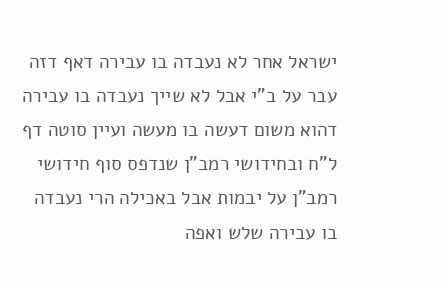ישראל אחר לא נעבדה בו עבירה דאף דזה עבר על ב"י אבל לא שייך נעבדה בו עבירה דהוא משום דעשה בו מעשה ועיין סוטה דף ל"ח ובחידושי רמב"ן שנדפס סוף חידושי רמב"ן על יבמות אבל באכילה הרי נעבדה בו עבירה שלש ואפה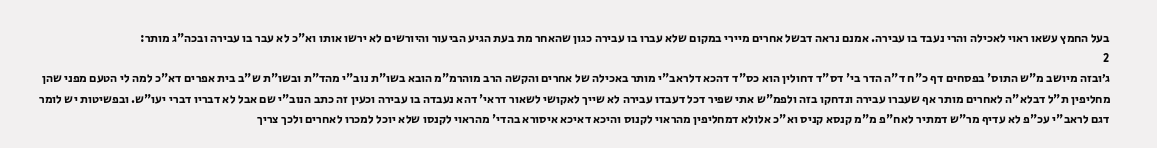בעל החמץ עשאו ראוי לאכילה והרי נעבד בו עבירה. אמנם נראה דבשל אחרים מיירי במקום שלא עברו בו עבירה כגון שהאחר מת בעת הגיע הביעור והיורשים לא ירשו אותו וא"כ לא עבר בו עבירה ובכה"ג מותר:
2
ג׳ובזה מיושב מ"ש התוס' בפסחים דף כ"ח ד"ה הדר בי' דס"ד דחולין הוא כס"ד דהכא דלראב"י מותר באכילה של אחרים והקשה הרב מוהרמ"מ הובא בשו"ת נוב"י מהד"ת ובשו"ת ש"ב בית אפרים דא"כ למה לי הטעם מפני שהן מחליפין ת"ל דבלא"ה לאחרים מותר אף שעברו עבירה ונדחקו בזה ולפמ"ש אתי שפיר דכל דעבדו עבירה לא שייך לאקושי לשאור דראי' דהא נעבדה בו עבירה וכעין זה כתב הנוב"י שם אבל לא דבריו דברי יעו"ש. ובפשיטות יש לומר דגם לראב"י עכ"פ לא עדיף מר"ש דמתיר לאח"פ מ"מ קנסא קניס וא"כ אלולא דמחליפין מהראוי לקנוס והיכא דאיכא איסורא בהדי' מהראוי לקנסו שלא יוכל למכרו לאחרים ולכך צריך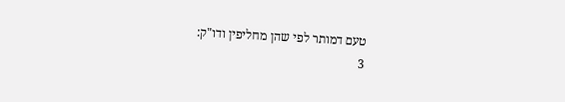טעם דמותר לפי שהן מחליפין ודו"ק:
3